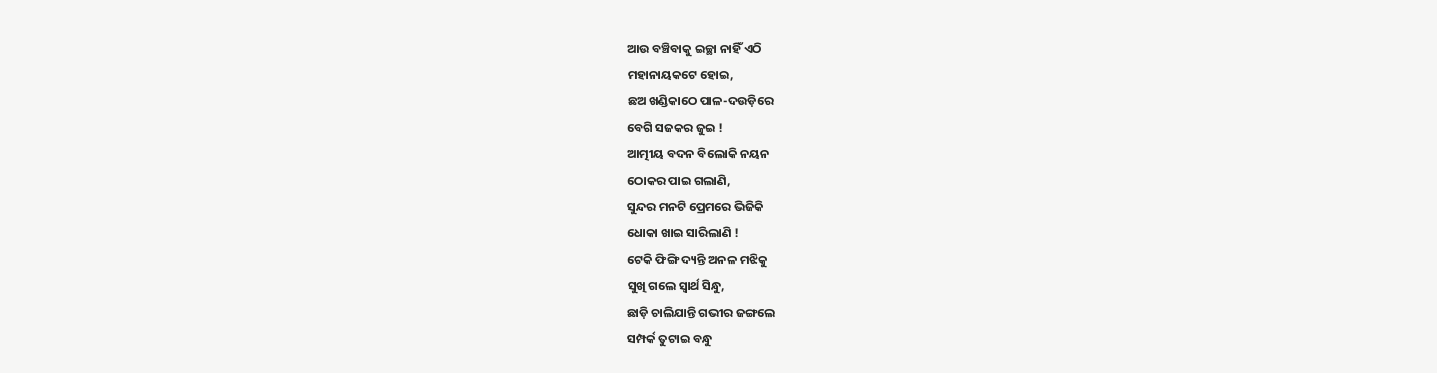ଆଉ ବଞ୍ଚିବାକୁ ଇଚ୍ଛା ନାହିଁ ଏଠି
ମହାନାୟକଟେ ହୋଇ,
ଛଅ ଖଣ୍ଡିକାଠେ ପାଳ-ଦଉଡ଼ିରେ
ବେଗି ସଜକର ଜୁଇ !
ଆତ୍ମୀୟ ବଦନ ବିଲୋକି ନୟନ
ଠୋକର ପାଇ ଗଲାଣି,
ସୁନ୍ଦର ମନଟି ପ୍ରେମରେ ଭିଜିକି
ଧୋକା ଖାଇ ସାରିଲାଣି !
ଟେକି ଫିଙ୍ଗି ଦ୍ୟନ୍ତି ଅନଳ ମଝିକୁ
ସୁଖି ଗଲେ ସ୍ୱାର୍ଥ ସିନ୍ଧୁ,
ଛାଡ଼ି ଚାଲିଯାନ୍ତି ଗଭୀର ଜଙ୍ଗଲେ
ସମ୍ପର୍କ ତୁଟାଇ ବନ୍ଧୁ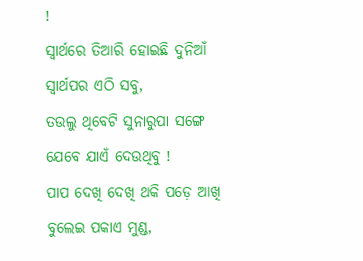!
ସ୍ୱାର୍ଥରେ ତିଆରି ହୋଇଛି ଦୁନିଆଁ
ସ୍ୱାର୍ଥପର ଏଠି ସବୁ,
ତଉଲୁ ଥିବେଟି ସୁନାରୁପା ସଙ୍ଗେ
ଯେବେ ଯାଏଁ ଦେଉଥିବୁ !
ପାପ ଦେଖି ଦେଖି ଥକି ପଡ଼େ ଆଖି
ବୁଲେଇ ପକାଏ ମୁଣ୍ଡ,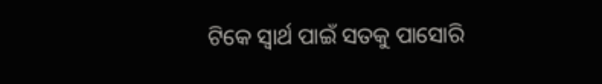ଟିକେ ସ୍ୱାର୍ଥ ପାଇଁ ସତକୁ ପାସୋରି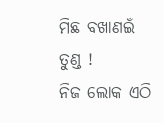ମିଛ ବଖାଣଇଁ ତୁଣ୍ଡ !
ନିଜ ଲୋକ ଏଠି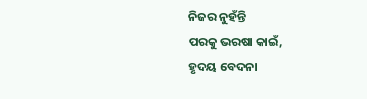ନିଜର ନୁହଁନ୍ତି
ପରକୁ ଭରଷା କାଇଁ,
ହୃଦୟ ବେଦନା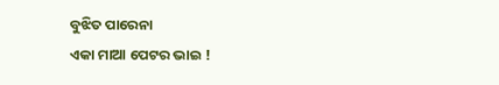ବୁଝିତ ପାରେନା
ଏକା ମାଆ ପେଟର ଭାଇ !